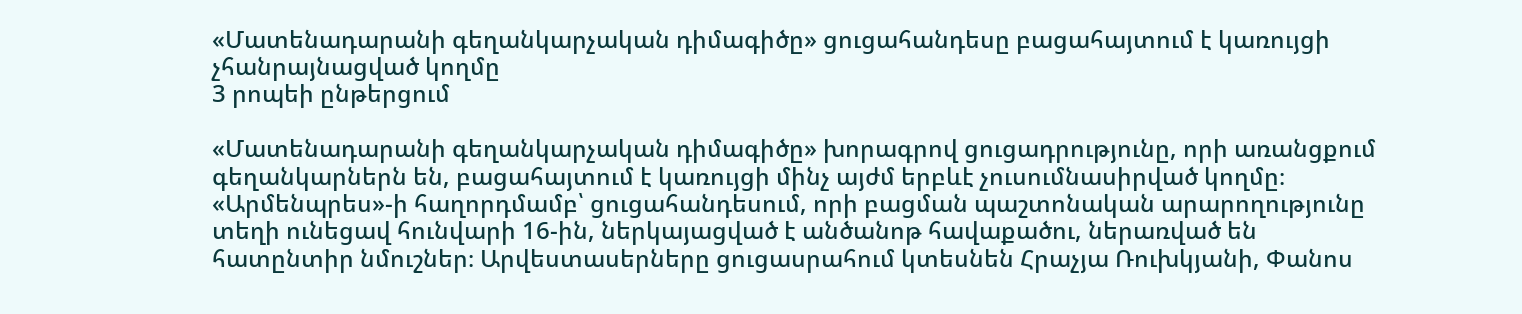«Մատենադարանի գեղանկարչական դիմագիծը» ցուցահանդեսը բացահայտում է կառույցի չհանրայնացված կողմը
3 րոպեի ընթերցում

«Մատենադարանի գեղանկարչական դիմագիծը» խորագրով ցուցադրությունը, որի առանցքում գեղանկարներն են, բացահայտում է կառույցի մինչ այժմ երբևէ չուսումնասիրված կողմը։
«Արմենպրես»-ի հաղորդմամբ՝ ցուցահանդեսում, որի բացման պաշտոնական արարողությունը տեղի ունեցավ հունվարի 16-ին, ներկայացված է անծանոթ հավաքածու, ներառված են հատընտիր նմուշներ։ Արվեստասերները ցուցասրահում կտեսնեն Հրաչյա Ռուխկյանի, Փանոս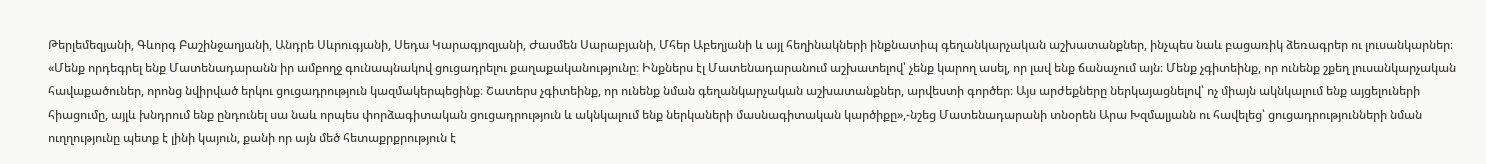Թերլեմեզյանի, Գևորգ Բաշինջաղյանի, Անդրե Սևրուգյանի, Սեդա Կարագյոզյանի, Ժասմեն Սարաբյանի, Մհեր Աբեղյանի և այլ հեղինակների ինքնատիպ գեղանկարչական աշխատանքներ, ինչպես նաև բացառիկ ձեռագրեր ու լուսանկարներ։
«Մենք որդեգրել ենք Մատենադարանն իր ամբողջ գունապնակով ցուցադրելու քաղաքականությունը։ Ինքներս էլ Մատենադարանում աշխատելով՝ չենք կարող ասել, որ լավ ենք ճանաչում այն։ Մենք չգիտեինք, որ ունենք շքեղ լուսանկարչական հավաքածուներ, որոնց նվիրված երկու ցուցադրություն կազմակերպեցինք։ Շատերս չգիտեինք, որ ունենք նման գեղանկարչական աշխատանքներ, արվեստի գործեր։ Այս արժեքները ներկայացնելով՝ ոչ միայն ակնկալում ենք այցելուների հիացումը, այլև խնդրում ենք ընդունել սա նաև որպես փորձագիտական ցուցադրություն և ակնկալում ենք ներկաների մասնագիտական կարծիքը»,-նշեց Մատենադարանի տնօրեն Արա Խզմալյանն ու հավելեց՝ ցուցադրությունների նման ուղղությունը պետք է լինի կայուն, քանի որ այն մեծ հետաքրքրություն է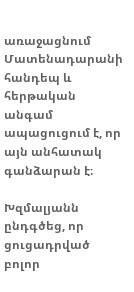առաջացնում Մատենադարանի հանդեպ և հերթական անգամ ապացուցում է, որ այն անհատակ գանձարան է։

Խզմալյանն ընդգծեց, որ ցուցադրված բոլոր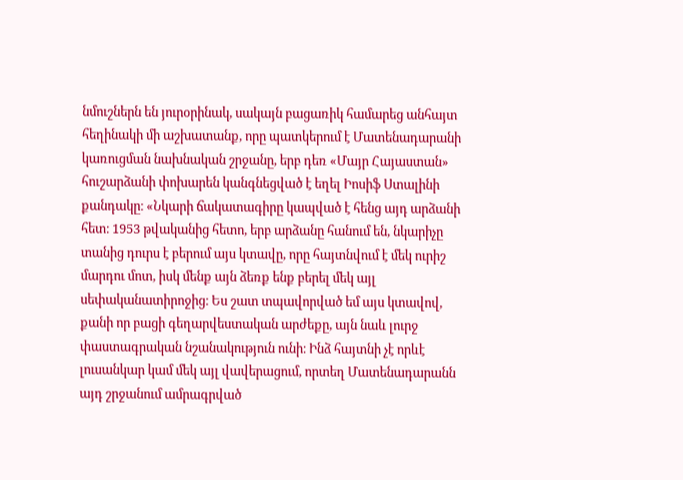նմուշներն են յուրօրինակ, սակայն բացառիկ համարեց անհայտ հեղինակի մի աշխատանք, որը պատկերում է Մատենադարանի կառուցման նախնական շրջանը, երբ դեռ «Մայր Հայաստան» հուշարձանի փոխարեն կանգնեցված է եղել Իոսիֆ Ստալինի քանդակը։ «Նկարի ճակատագիրը կապված է հենց այդ արձանի հետ։ 1953 թվականից հետո, երբ արձանը հանում են, նկարիչը տանից դուրս է բերում այս կտավը, որը հայտնվում է մեկ ուրիշ մարդու մոտ, իսկ մենք այն ձեռք ենք բերել մեկ այլ սեփականատիրոջից։ Ես շատ տպավորված եմ այս կտավով, քանի որ բացի գեղարվեստական արժեքը, այն նաև լուրջ փաստագրական նշանակություն ունի։ Ինձ հայտնի չէ որևէ լուսանկար կամ մեկ այլ վավերացում, որտեղ Մատենադարանն այդ շրջանում ամրագրված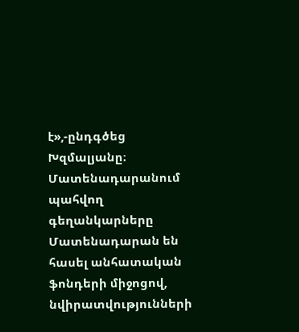է»,-ընդգծեց Խզմալյանը։
Մատենադարանում պահվող գեղանկարները Մատենադարան են հասել անհատական ֆոնդերի միջոցով, նվիրատվությունների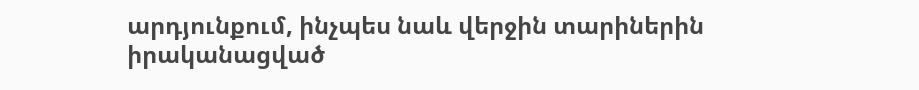արդյունքում, ինչպես նաև վերջին տարիներին իրականացված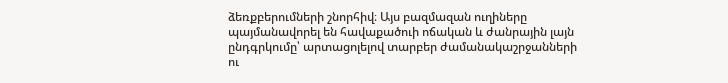ձեռքբերումների շնորհիվ։ Այս բազմազան ուղիները պայմանավորել են հավաքածուի ոճական և ժանրային լայն ընդգրկումը՝ արտացոլելով տարբեր ժամանակաշրջանների ու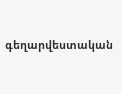գեղարվեստական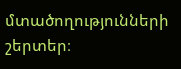մտածողությունների շերտեր։